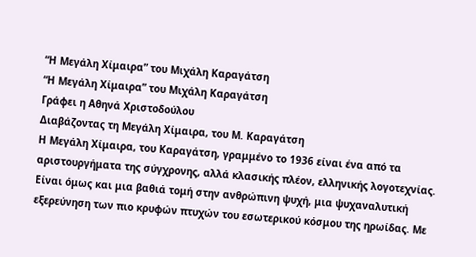“Η Μεγάλη Χίμαιρα” του Μιχάλη Καραγάτση
“Η Μεγάλη Χίμαιρα” του Μιχάλη Καραγάτση
Γράφει η Αθηνά Χριστοδούλου
Διαβάζοντας τη Μεγάλη Χίμαιρα, του Μ. Καραγάτση
Η Μεγάλη Χίμαιρα, του Καραγάτση, γραμμένο το 1936 είναι ένα από τα αριστουργήματα της σύγχρονης, αλλά κλασικής πλέον, ελληνικής λογοτεχνίας. Είναι όμως και μια βαθιά τομή στην ανθρώπινη ψυχή, μια ψυχαναλυτική εξερεύνηση των πιο κρυφών πτυχών του εσωτερικού κόσμου της ηρωίδας. Με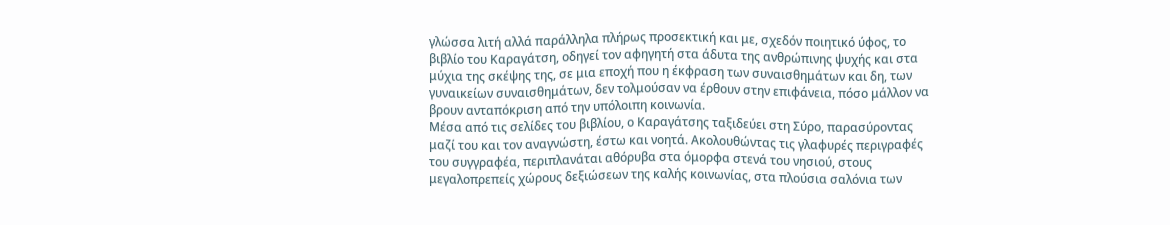γλώσσα λιτή αλλά παράλληλα πλήρως προσεκτική και με, σχεδόν ποιητικό ύφος, το βιβλίο του Καραγάτση, οδηγεί τον αφηγητή στα άδυτα της ανθρώπινης ψυχής και στα μύχια της σκέψης της, σε μια εποχή που η έκφραση των συναισθημάτων και δη, των γυναικείων συναισθημάτων, δεν τολμούσαν να έρθουν στην επιφάνεια, πόσο μάλλον να βρουν ανταπόκριση από την υπόλοιπη κοινωνία.
Μέσα από τις σελίδες του βιβλίου, ο Καραγάτσης ταξιδεύει στη Σύρο, παρασύροντας μαζί του και τον αναγνώστη, έστω και νοητά. Ακολουθώντας τις γλαφυρές περιγραφές του συγγραφέα, περιπλανάται αθόρυβα στα όμορφα στενά του νησιού, στους μεγαλοπρεπείς χώρους δεξιώσεων της καλής κοινωνίας, στα πλούσια σαλόνια των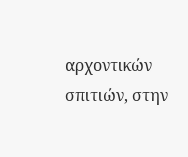αρχοντικών σπιτιών, στην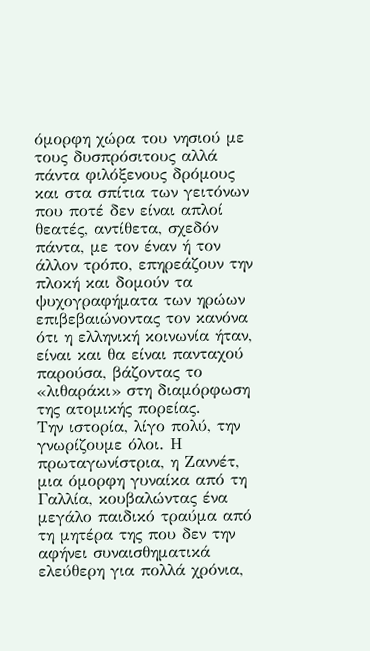όμορφη χώρα του νησιού με τους δυσπρόσιτους αλλά πάντα φιλόξενους δρόμους και στα σπίτια των γειτόνων που ποτέ δεν είναι απλοί θεατές, αντίθετα, σχεδόν πάντα, με τον έναν ή τον άλλον τρόπο, επηρεάζουν την πλοκή και δομούν τα ψυχογραφήματα των ηρώων επιβεβαιώνοντας τον κανόνα ότι η ελληνική κοινωνία ήταν, είναι και θα είναι πανταχού παρούσα, βάζοντας το «λιθαράκι» στη διαμόρφωση της ατομικής πορείας.
Την ιστορία, λίγο πολύ, την γνωρίζουμε όλοι. Η πρωταγωνίστρια, η Ζαννέτ, μια όμορφη γυναίκα από τη Γαλλία, κουβαλώντας ένα μεγάλο παιδικό τραύμα από τη μητέρα της που δεν την αφήνει συναισθηματικά ελεύθερη για πολλά χρόνια,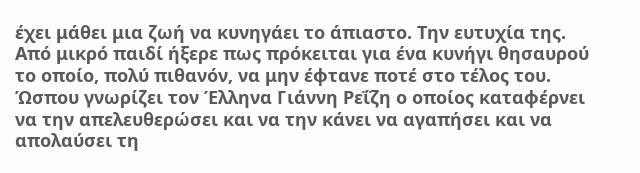έχει μάθει μια ζωή να κυνηγάει το άπιαστο. Την ευτυχία της. Από μικρό παιδί ήξερε πως πρόκειται για ένα κυνήγι θησαυρού το οποίο, πολύ πιθανόν, να μην έφτανε ποτέ στο τέλος του. Ώσπου γνωρίζει τον Έλληνα Γιάννη Ρεΐζη ο οποίος καταφέρνει να την απελευθερώσει και να την κάνει να αγαπήσει και να απολαύσει τη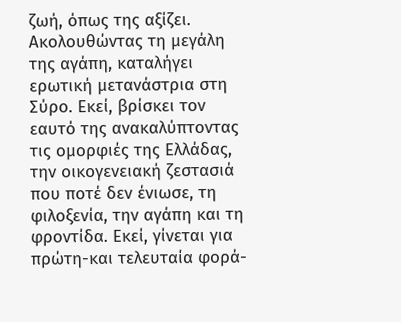ζωή, όπως της αξίζει. Ακολουθώντας τη μεγάλη της αγάπη, καταλήγει ερωτική μετανάστρια στη Σύρο. Εκεί, βρίσκει τον εαυτό της ανακαλύπτοντας τις ομορφιές της Ελλάδας, την οικογενειακή ζεστασιά που ποτέ δεν ένιωσε, τη φιλοξενία, την αγάπη και τη φροντίδα. Εκεί, γίνεται για πρώτη-και τελευταία φορά-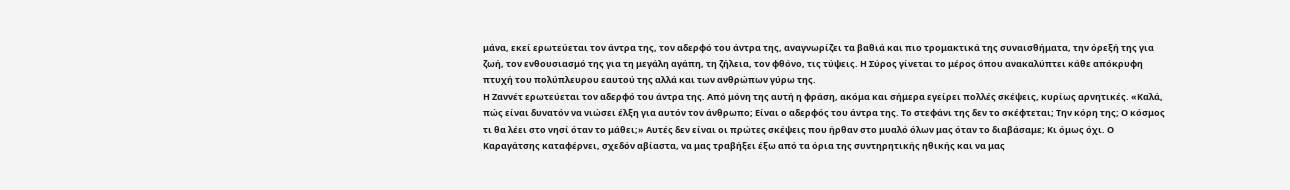μάνα, εκεί ερωτεύεται τον άντρα της, τον αδερφό του άντρα της, αναγνωρίζει τα βαθιά και πιο τρομακτικά της συναισθήματα, την όρεξή της για ζωή, τον ενθουσιασμό της για τη μεγάλη αγάπη, τη ζήλεια, τον φθόνο, τις τύψεις. Η Σύρος γίνεται το μέρος όπου ανακαλύπτει κάθε απόκρυφη πτυχή του πολύπλευρου εαυτού της αλλά και των ανθρώπων γύρω της.
Η Ζαννέτ ερωτεύεται τον αδερφό του άντρα της. Από μόνη της αυτή η φράση, ακόμα και σήμερα εγείρει πολλές σκέψεις, κυρίως αρνητικές. «Καλά, πώς είναι δυνατόν να νιώσει έλξη για αυτόν τον άνθρωπο; Είναι ο αδερφός του άντρα της. Το στεφάνι της δεν το σκέφτεται; Την κόρη της; Ο κόσμος τι θα λέει στο νησί όταν το μάθει;» Αυτές δεν είναι οι πρώτες σκέψεις που ήρθαν στο μυαλό όλων μας όταν το διαβάσαμε; Κι όμως όχι. Ο Καραγάτσης καταφέρνει, σχεδόν αβίαστα, να μας τραβήξει έξω από τα όρια της συντηρητικής ηθικής και να μας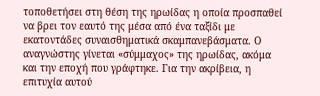τοποθετήσει στη θέση της ηρωίδας η οποία προσπαθεί να βρει τον εαυτό της μέσα από ένα ταξίδι με εκατοντάδες συναισθηματικά σκαμπανεβάσματα. Ο αναγνώστης γίνεται «σύμμαχος» της ηρωίδας, ακόμα και την εποχή που γράφτηκε. Για την ακρίβεια, η επιτυχία αυτού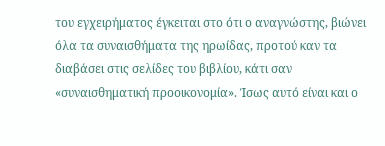του εγχειρήματος έγκειται στο ότι ο αναγνώστης, βιώνει όλα τα συναισθήματα της ηρωίδας, προτού καν τα διαβάσει στις σελίδες του βιβλίου, κάτι σαν «συναισθηματική προοικονομία». Ίσως αυτό είναι και ο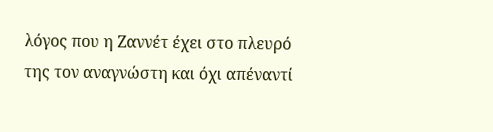λόγος που η Ζαννέτ έχει στο πλευρό της τον αναγνώστη και όχι απέναντί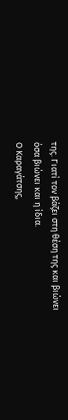της. Γιατί τον βάζει στη θέση της και βιώνει όσα βιώνει και η ίδια.
Ο Καραγάτσης,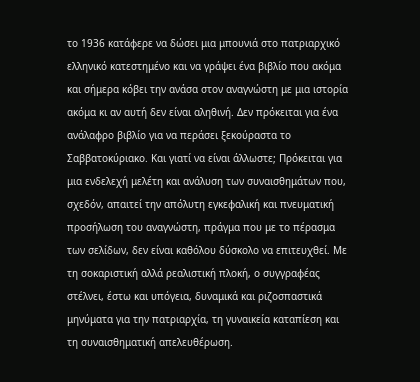το 1936 κατάφερε να δώσει μια μπουνιά στο πατριαρχικό ελληνικό κατεστημένο και να γράψει ένα βιβλίο που ακόμα και σήμερα κόβει την ανάσα στον αναγνώστη με μια ιστορία ακόμα κι αν αυτή δεν είναι αληθινή. Δεν πρόκειται για ένα ανάλαφρο βιβλίο για να περάσει ξεκούραστα το Σαββατοκύριακο. Και γιατί να είναι άλλωστε; Πρόκειται για μια ενδελεχή μελέτη και ανάλυση των συναισθημάτων που, σχεδόν, απαιτεί την απόλυτη εγκεφαλική και πνευματική προσήλωση του αναγνώστη, πράγμα που με το πέρασμα των σελίδων, δεν είναι καθόλου δύσκολο να επιτευχθεί. Με τη σοκαριστική αλλά ρεαλιστική πλοκή, ο συγγραφέας στέλνει, έστω και υπόγεια, δυναμικά και ριζοσπαστικά μηνύματα για την πατριαρχία, τη γυναικεία καταπίεση και τη συναισθηματική απελευθέρωση.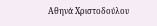Αθηνά Χριστοδούλου